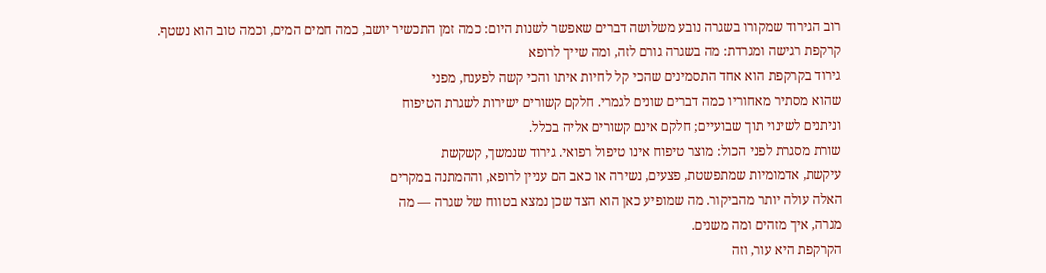רוב הגירוד שמקורו בשגרה נובע משלושה דברים שאפשר לשנות היום: כמה זמן התכשיר יושב, כמה חמים המים, וכמה טוב הוא נשטף.
קרקפת רגישה ומגרדת: מה בשגרה גורם לזה, ומה שייך לרופא
גירוד בקרקפת הוא אחד התסמינים שהכי קל לחיות איתו והכי קשה לפענח, מפני
שהוא מסתיר מאחוריו כמה דברים שונים לגמרי. חלקם קשורים ישירות לשגרת הטיפוח
וניתנים לשינוי תוך שבועיים; חלקם אינם קשורים אליה בכלל.
שורת מסגרת לפני הכול: מוצר טיפוח אינו טיפול רפואי. גירוד שנמשך, קשקשת
עיקשת, אדמומיות שמתפשטת, פצעים, נשירה או כאב הם עניין לרופא, וההמתנה במקרים
האלה עולה יותר מהביקור. מה שמופיע כאן הוא הצד שכן נמצא בטווח של שגרה — מה
מגרה, איך מזהים ומה משנים.
הקרקפת היא עור, וזה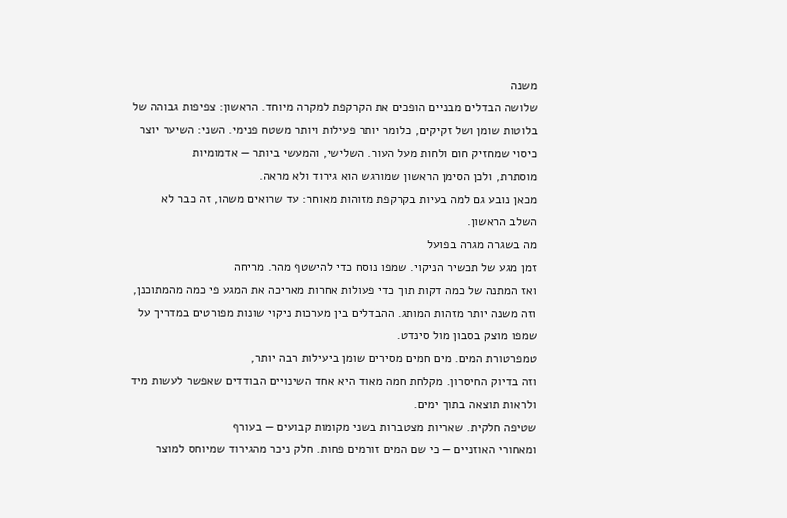משנה
שלושה הבדלים מבניים הופכים את הקרקפת למקרה מיוחד. הראשון: צפיפות גבוהה של
בלוטות שומן ושל זקיקים, כלומר יותר פעילות ויותר משטח פנימי. השני: השיער יוצר
כיסוי שמחזיק חום ולחות מעל העור. השלישי, והמעשי ביותר — אדמומיות
מוסתרת, ולכן הסימן הראשון שמורגש הוא גירוד ולא מראה.
מכאן נובע גם למה בעיות בקרקפת מזוהות מאוחר: עד שרואים משהו, זה כבר לא
השלב הראשון.
מה בשגרה מגרה בפועל
זמן מגע של תכשיר הניקוי. שמפו נוסח כדי להישטף מהר. מריחה
ואז המתנה של כמה דקות תוך כדי פעולות אחרות מאריכה את המגע פי כמה מהמתוכנן,
וזה משנה יותר מזהות המותג. ההבדלים בין מערכות ניקוי שונות מפורטים במדריך על
שמפו מוצק בסבון מול סינדט.
טמפרטורת המים. מים חמים מסירים שומן ביעילות רבה יותר,
וזה בדיוק החיסרון. מקלחת חמה מאוד היא אחד השינויים הבודדים שאפשר לעשות מיד
ולראות תוצאה בתוך ימים.
שטיפה חלקית. שאריות מצטברות בשני מקומות קבועים — בעורף
ומאחורי האוזניים — כי שם המים זורמים פחות. חלק ניכר מהגירוד שמיוחס למוצר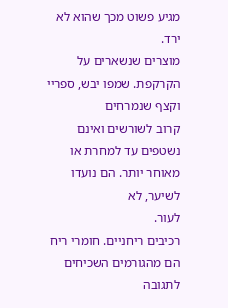מגיע פשוט מכך שהוא לא ירד.
מוצרים שנשארים על הקרקפת. שמפו יבש, ספריי וקצף שנמרחים
קרוב לשורשים ואינם נשטפים עד למחרת או מאוחר יותר. הם נועדו לשיער, לא
לעור.
רכיבים ריחניים. חומרי ריח הם מהגורמים השכיחים לתגובה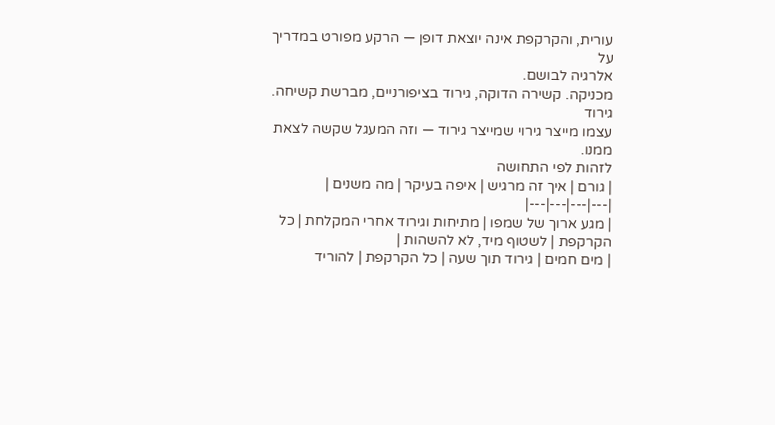עורית, והקרקפת אינה יוצאת דופן — הרקע מפורט במדריך על
אלרגיה לבושם.
מכניקה. קשירה הדוקה, גירוד בציפורניים, מברשת קשיחה. גירוד
עצמו מייצר גירוי שמייצר גירוד — וזה המעגל שקשה לצאת ממנו.
לזהות לפי התחושה
| גורם | איך זה מרגיש | איפה בעיקר | מה משנים |
|---|---|---|---|
| מגע ארוך של שמפו | מתיחות וגירוד אחרי המקלחת | כל הקרקפת | לשטוף מיד, לא להשהות |
| מים חמים | גירוד תוך שעה | כל הקרקפת | להוריד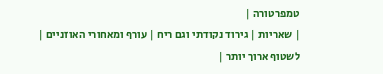טמפרטורה |
| שאריות | גירוד נקודתי וגם ריח | עורף ומאחורי האוזניים | לשטוף ארוך יותר |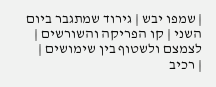| שמפו יבש | גירוד שמתגבר ביום השני | קו הפריקה והשורשים | לצמצם ולשטוף בין שימושים |
| רכיב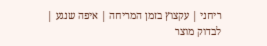ריחני | עקצוץ בזמן המריחה | איפה שנגע | לבדוק מוצר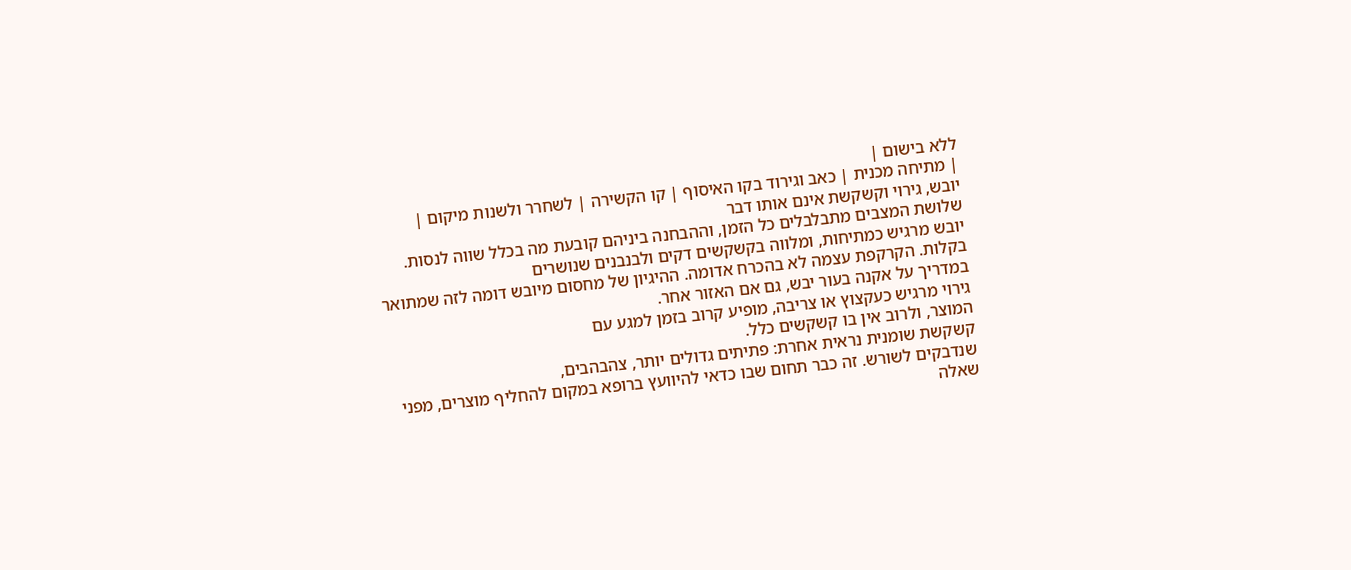ללא בישום |
| מתיחה מכנית | כאב וגירוד בקו האיסוף | קו הקשירה | לשחרר ולשנות מיקום |
יובש, גירוי וקשקשת אינם אותו דבר
שלושת המצבים מתבלבלים כל הזמן, וההבחנה ביניהם קובעת מה בכלל שווה לנסות.
יובש מרגיש כמתיחות, ומלווה בקשקשים דקים ולבנבנים שנושרים
בקלות. הקרקפת עצמה לא בהכרח אדומה. ההיגיון של מחסום מיובש דומה לזה שמתואר
במדריך על אקנה בעור יבש, גם אם האזור אחר.
גירוי מרגיש כעקצוץ או צריבה, מופיע קרוב בזמן למגע עם
המוצר, ולרוב אין בו קשקשים כלל.
קשקשת שומנית נראית אחרת: פתיתים גדולים יותר, צהבהבים,
שנדבקים לשורש. זה כבר תחום שבו כדאי להיוועץ ברופא במקום להחליף מוצרים, מפני
שאלה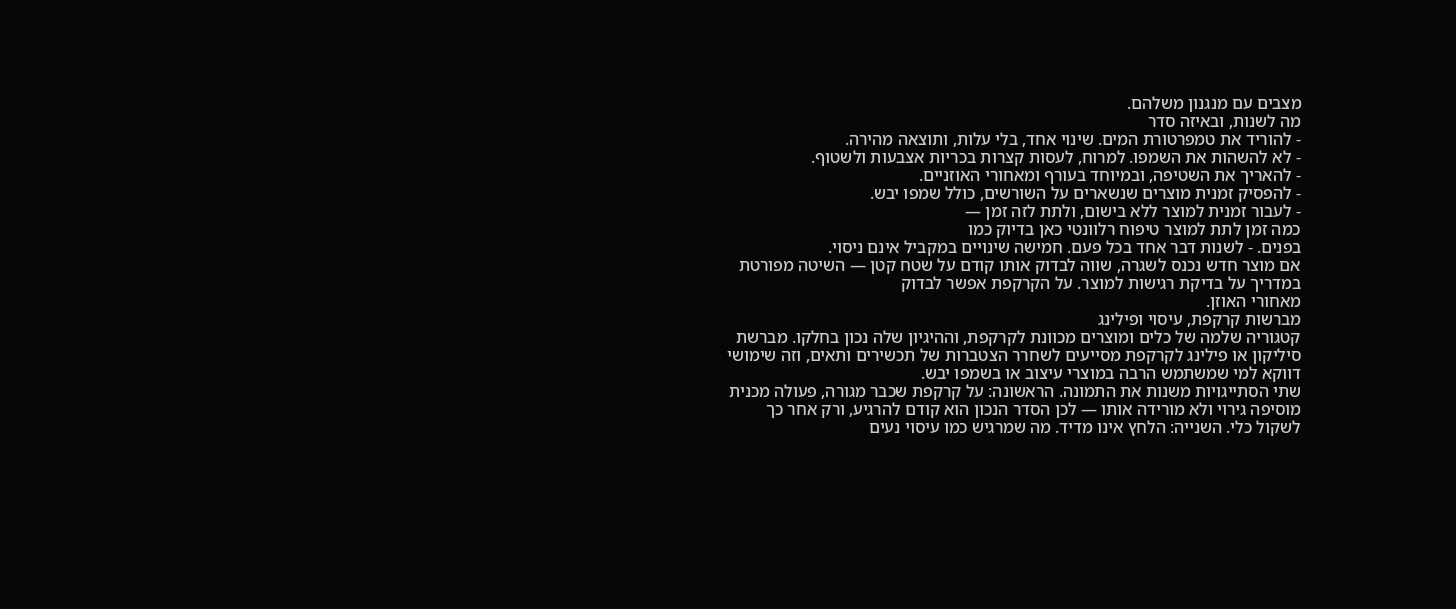מצבים עם מנגנון משלהם.
מה לשנות, ובאיזה סדר
- להוריד את טמפרטורת המים. שינוי אחד, בלי עלות, ותוצאה מהירה.
- לא להשהות את השמפו. למרוח, לעסות קצרות בכריות אצבעות ולשטוף.
- להאריך את השטיפה, ובמיוחד בעורף ומאחורי האוזניים.
- להפסיק זמנית מוצרים שנשארים על השורשים, כולל שמפו יבש.
- לעבור זמנית למוצר ללא בישום, ולתת לזה זמן —
כמה זמן לתת למוצר טיפוח רלוונטי כאן בדיוק כמו
בפנים. - לשנות דבר אחד בכל פעם. חמישה שינויים במקביל אינם ניסוי.
אם מוצר חדש נכנס לשגרה, שווה לבדוק אותו קודם על שטח קטן — השיטה מפורטת
במדריך על בדיקת רגישות למוצר. על הקרקפת אפשר לבדוק
מאחורי האוזן.
מברשות קרקפת, עיסוי ופילינג
קטגוריה שלמה של כלים ומוצרים מכוונת לקרקפת, וההיגיון שלה נכון בחלקו. מברשת
סיליקון או פילינג לקרקפת מסייעים לשחרר הצטברות של תכשירים ותאים, וזה שימושי
דווקא למי שמשתמש הרבה במוצרי עיצוב או בשמפו יבש.
שתי הסתייגויות משנות את התמונה. הראשונה: על קרקפת שכבר מגורה, פעולה מכנית
מוסיפה גירוי ולא מורידה אותו — לכן הסדר הנכון הוא קודם להרגיע, ורק אחר כך
לשקול כלי. השנייה: הלחץ אינו מדיד. מה שמרגיש כמו עיסוי נעים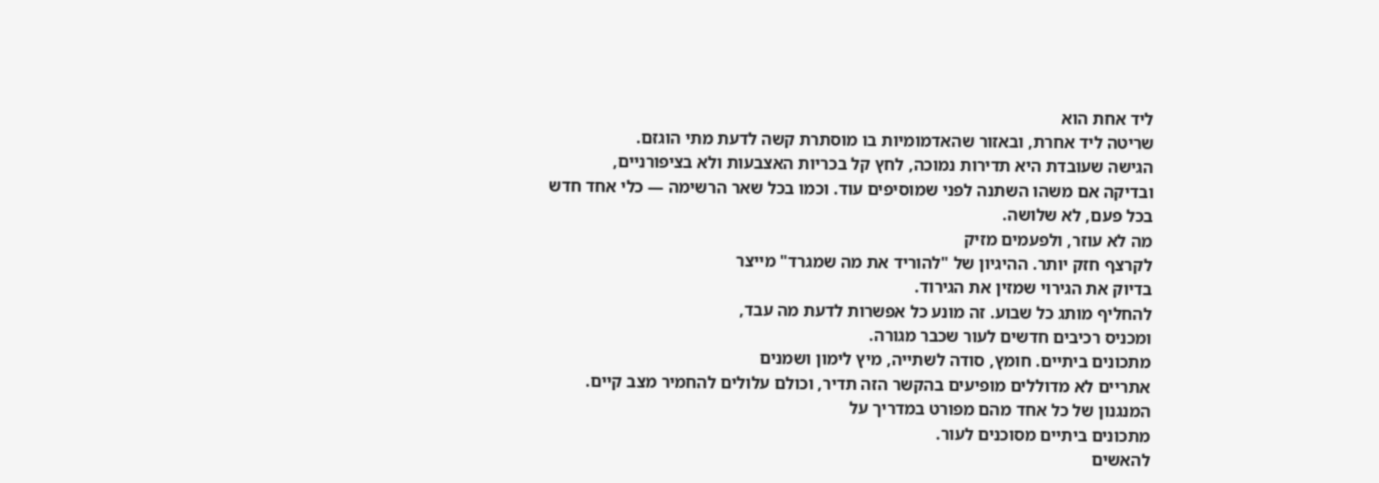ליד אחת הוא
שריטה ליד אחרת, ובאזור שהאדמומיות בו מוסתרת קשה לדעת מתי הוגזם.
הגישה שעובדת היא תדירות נמוכה, לחץ קל בכריות האצבעות ולא בציפורניים,
ובדיקה אם משהו השתנה לפני שמוסיפים עוד. וכמו בכל שאר הרשימה — כלי אחד חדש
בכל פעם, לא שלושה.
מה לא עוזר, ולפעמים מזיק
לקרצף חזק יותר. ההיגיון של "להוריד את מה שמגרד" מייצר
בדיוק את הגירוי שמזין את הגירוד.
להחליף מותג כל שבוע. זה מונע כל אפשרות לדעת מה עבד,
ומכניס רכיבים חדשים לעור שכבר מגורה.
מתכונים ביתיים. חומץ, סודה לשתייה, מיץ לימון ושמנים
אתריים לא מדוללים מופיעים בהקשר הזה תדיר, וכולם עלולים להחמיר מצב קיים.
המנגנון של כל אחד מהם מפורט במדריך על
מתכונים ביתיים מסוכנים לעור.
להאשים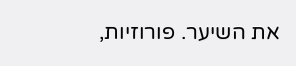את השיער. פורוזיות,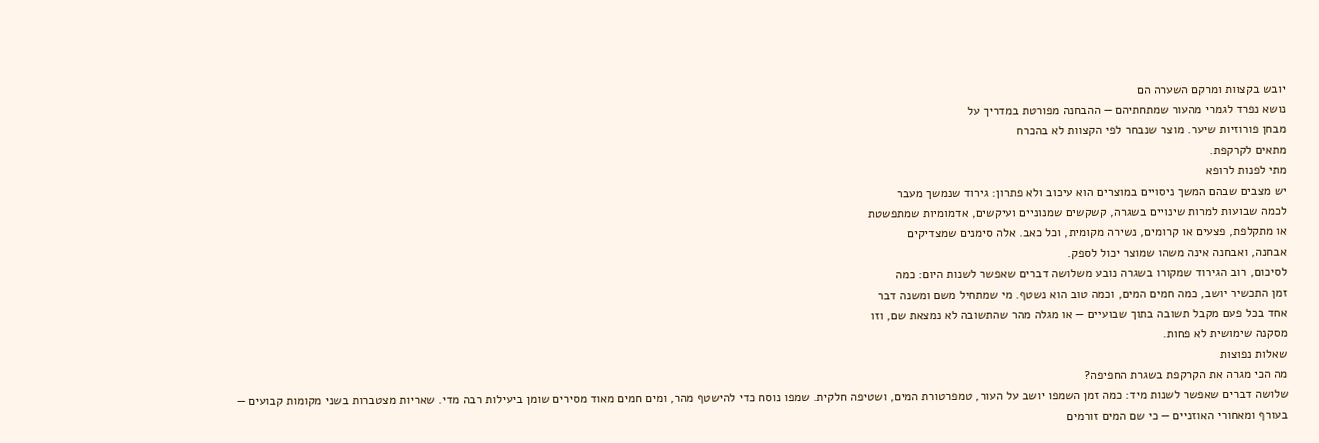יובש בקצוות ומרקם השערה הם
נושא נפרד לגמרי מהעור שמתחתיהם — ההבחנה מפורטת במדריך על
מבחן פורוזיות שיער. מוצר שנבחר לפי הקצוות לא בהכרח
מתאים לקרקפת.
מתי לפנות לרופא
יש מצבים שבהם המשך ניסויים במוצרים הוא עיכוב ולא פתרון: גירוד שנמשך מעבר
לכמה שבועות למרות שינויים בשגרה, קשקשים שמנוניים ועיקשים, אדמומיות שמתפשטת
או מתקלפת, פצעים או קרומים, נשירה מקומית, וכל כאב. אלה סימנים שמצדיקים
אבחנה, ואבחנה אינה משהו שמוצר יכול לספק.
לסיכום, רוב הגירוד שמקורו בשגרה נובע משלושה דברים שאפשר לשנות היום: כמה
זמן התכשיר יושב, כמה חמים המים, וכמה טוב הוא נשטף. מי שמתחיל משם ומשנה דבר
אחד בכל פעם מקבל תשובה בתוך שבועיים — או מגלה מהר שהתשובה לא נמצאת שם, וזו
מסקנה שימושית לא פחות.
שאלות נפוצות
מה הכי מגרה את הקרקפת בשגרת החפיפה?
שלושה דברים שאפשר לשנות מיד: כמה זמן השמפו יושב על העור, טמפרטורת המים, ושטיפה חלקית. שמפו נוסח כדי להישטף מהר, ומים חמים מאוד מסירים שומן ביעילות רבה מדי. שאריות מצטברות בשני מקומות קבועים — בעורף ומאחורי האוזניים — כי שם המים זורמים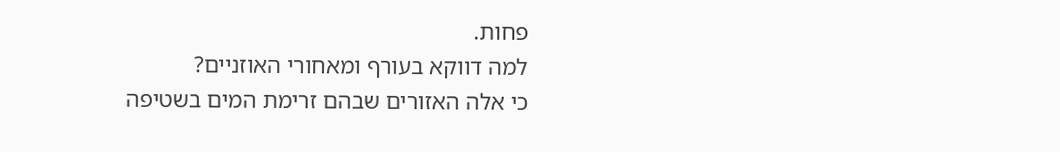פחות.
למה דווקא בעורף ומאחורי האוזניים?
כי אלה האזורים שבהם זרימת המים בשטיפה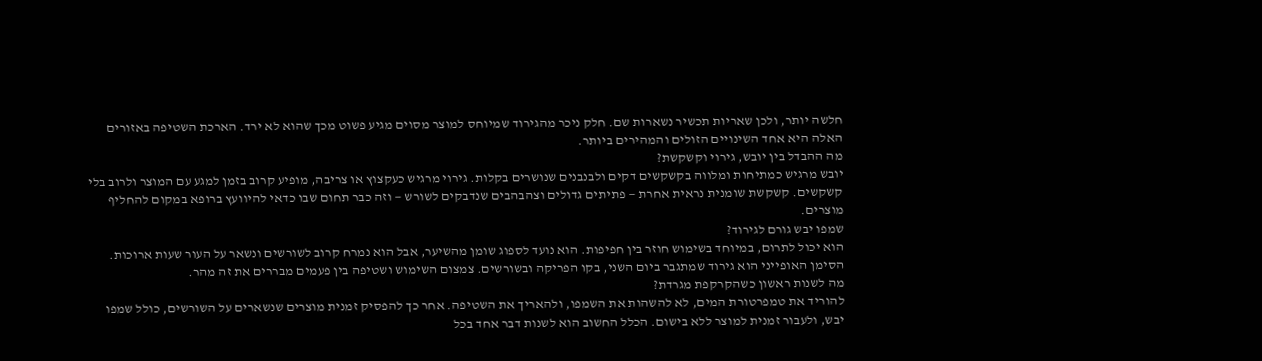חלשה יותר, ולכן שאריות תכשיר נשארות שם. חלק ניכר מהגירוד שמיוחס למוצר מסוים מגיע פשוט מכך שהוא לא ירד. הארכת השטיפה באזורים האלה היא אחד השינויים הזולים והמהירים ביותר.
מה ההבדל בין יובש, גירוי וקשקשת?
יובש מרגיש כמתיחות ומלווה בקשקשים דקים ולבנבנים שנושרים בקלות. גירוי מרגיש כעקצוץ או צריבה, מופיע קרוב בזמן למגע עם המוצר ולרוב בלי קשקשים. קשקשת שומנית נראית אחרת — פתיתים גדולים וצהבהבים שנדבקים לשורש — וזה כבר תחום שבו כדאי להיוועץ ברופא במקום להחליף מוצרים.
שמפו יבש גורם לגירוד?
הוא יכול לתרום, במיוחד בשימוש חוזר בין חפיפות. הוא נועד לספוג שומן מהשיער, אבל הוא נמרח קרוב לשורשים ונשאר על העור שעות ארוכות. הסימן האופייני הוא גירוד שמתגבר ביום השני, בקו הפריקה ובשורשים. צמצום השימוש ושטיפה בין פעמים מבררים את זה מהר.
מה לשנות ראשון כשהקרקפת מגרדת?
להוריד את טמפרטורת המים, לא להשהות את השמפו, ולהאריך את השטיפה. אחר כך להפסיק זמנית מוצרים שנשארים על השורשים, כולל שמפו יבש, ולעבור זמנית למוצר ללא בישום. הכלל החשוב הוא לשנות דבר אחד בכל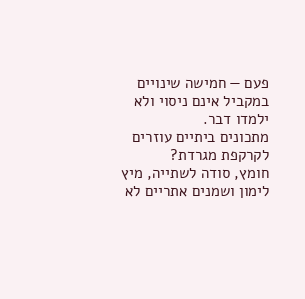פעם — חמישה שינויים במקביל אינם ניסוי ולא ילמדו דבר.
מתכונים ביתיים עוזרים לקרקפת מגרדת?
חומץ, סודה לשתייה, מיץ לימון ושמנים אתריים לא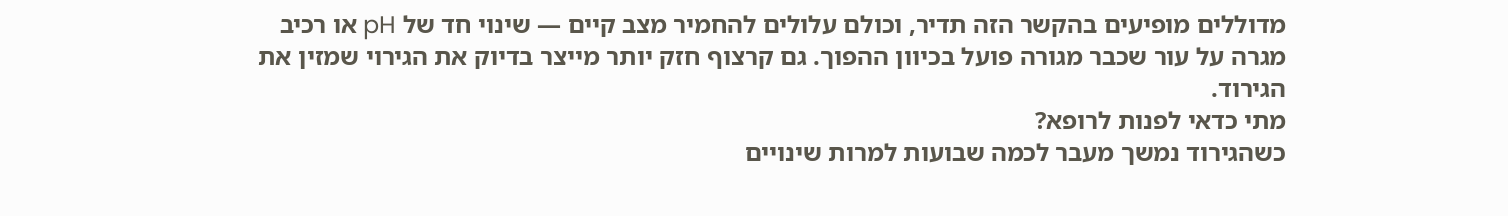מדוללים מופיעים בהקשר הזה תדיר, וכולם עלולים להחמיר מצב קיים — שינוי חד של pH או רכיב מגרה על עור שכבר מגורה פועל בכיוון ההפוך. גם קרצוף חזק יותר מייצר בדיוק את הגירוי שמזין את הגירוד.
מתי כדאי לפנות לרופא?
כשהגירוד נמשך מעבר לכמה שבועות למרות שינויים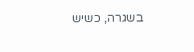בשגרה, כשיש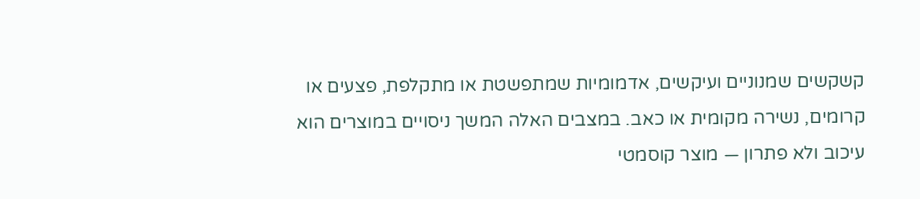קשקשים שמנוניים ועיקשים, אדמומיות שמתפשטת או מתקלפת, פצעים או קרומים, נשירה מקומית או כאב. במצבים האלה המשך ניסויים במוצרים הוא עיכוב ולא פתרון — מוצר קוסמטי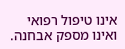אינו טיפול רפואי ואינו מספק אבחנה.